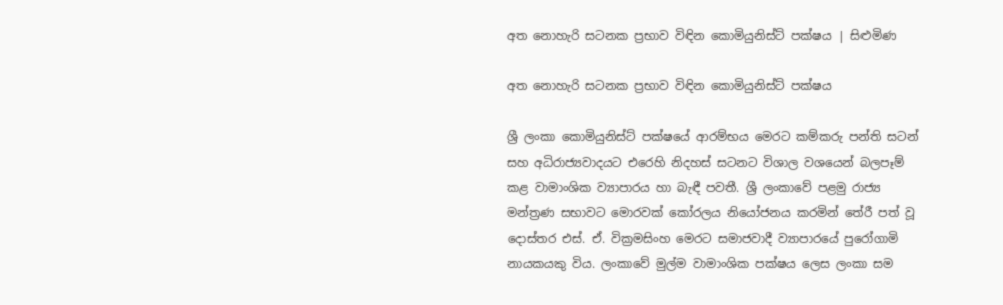අත නොහැරි සටනක ප්‍රභාව විඳින කොමියුනිස්ට් පක්ෂය | සිළුමිණ

අත නොහැරි සටනක ප්‍රභාව විඳින කොමියුනිස්ට් පක්ෂය

ශ්‍රී ලංකා කොමියුනිස්ට් පක්ෂයේ ආරම්භය මෙරට කම්කරු පන්ති සටන් සහ අධිරාජ්‍යවාදයට එරෙහි නිදහස් සටනට විශාල වශයෙන් බලපෑම් කළ වාමාංශික ව්‍යාපාරය හා බැඳී පවතී. ශ්‍රී ලංකාවේ පළමු රාජ්‍ය මන්ත්‍රණ සභාවට මොරවක් කෝරලය නියෝජනය කරමින් තේරී පත් වූ දොස්තර එස්. ඒ. වික්‍රමසිංහ මෙරට සමාජවාදී ව්‍යාපාරයේ පුරෝගාමි නායකයකු විය. ලංකාවේ මුල්ම වාමාංශික පක්ෂය ලෙස ලංකා සම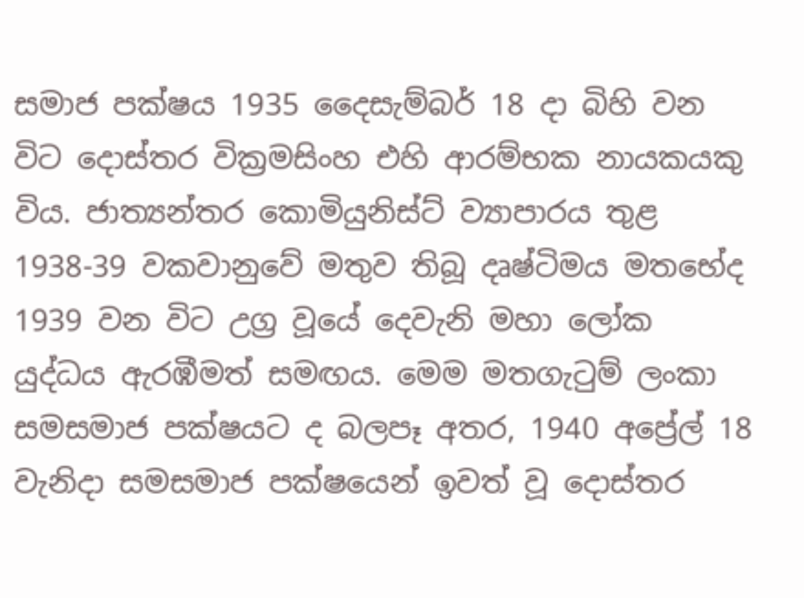සමාජ පක්ෂය 1935 දෛසැම්බර් 18 දා බිහි වන විට දොස්තර වික්‍රමසිංහ එහි ආරම්භක නායකයකු විය. ජාත්‍යන්තර කොමියුනිස්ට් ව්‍යාපාරය තුළ 1938-39 වකවානුවේ මතුව තිබූ දෘෂ්ටිමය මතභේද 1939 වන විට උග්‍ර වූයේ දෙවැනි මහා ලෝක යුද්ධය ඇරඹීමත් සමඟය. මෙම මතගැටුම් ලංකා සමසමාජ පක්ෂයට ද බලපෑ අතර, 1940 අප්‍රේල් 18 වැනිදා සමසමාජ පක්ෂයෙන් ඉවත් වූ දොස්තර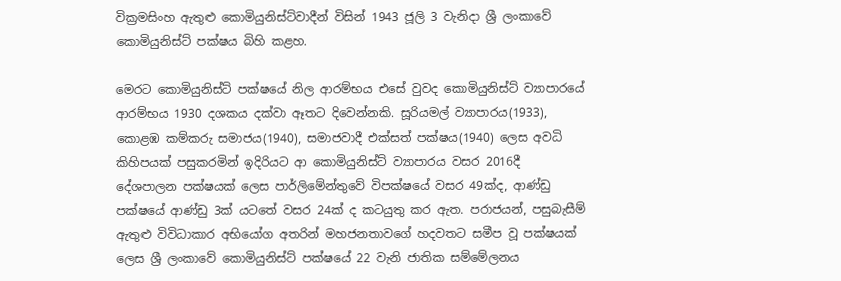වික්‍රමසිංහ ඇතුළු කොමියුනිස්ට්වාදීන් විසින් 1943 ජූලි 3 වැනිදා ශ්‍රී ලංකාවේ කොමියුනිස්ට් පක්ෂය බිහි කළහ.

මෙරට කොමියුනිස්ට් පක්ෂයේ නිල ආරම්භය එසේ වුවද කොමියුනිස්ට් ව්‍යාපාරයේ ආරම්භය 1930 දශකය දක්වා ඈතට දිවෙන්නකි. සූරියමල් ව්‍යාපාරය(1933), කොළඹ කම්කරු සමාජය(1940), සමාජවාදී එක්සත් පක්ෂය(1940) ලෙස අවධි කිහිපයක් පසුකරමින් ඉදිරියට ආ කොමියුනිස්ට් ව්‍යාපාරය වසර 2016දී දේශපාලන පක්ෂයක් ලෙස පාර්ලිමේන්තුවේ විපක්ෂයේ වසර 49ක්ද, ආණ්ඩු පක්ෂයේ ආණ්ඩු 3ක් යටතේ වසර 24ක් ද කටයුතු කර ඇත. පරාජයන්, පසුබැසීම් ඇතුළු විවිධාකාර අභියෝග අතරින් මහජනතාවගේ හදවතට සමීප වූ පක්ෂයක් ලෙස ශ්‍රී ලංකාවේ කොමියුනිස්ට් පක්ෂයේ 22 වැනි ජාතික සම්මේලනය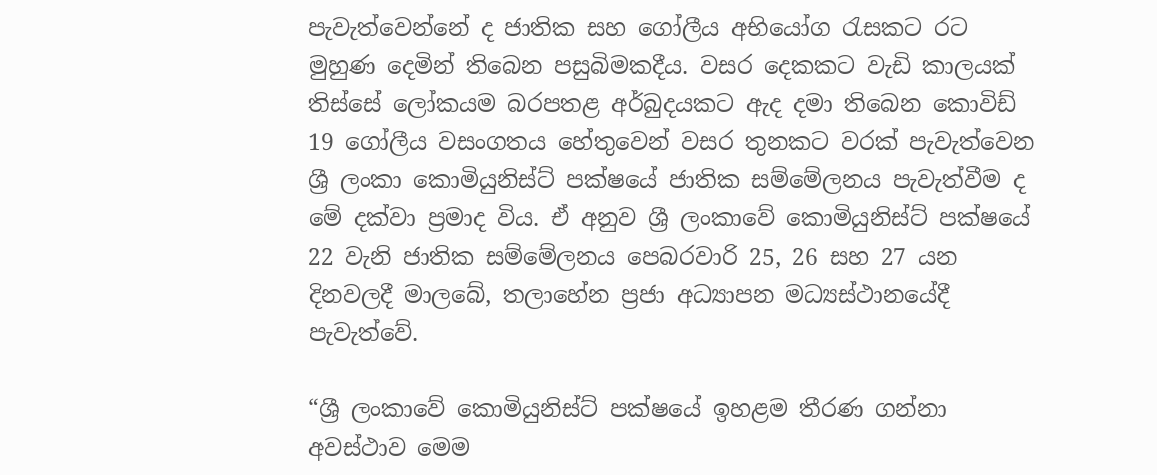පැවැත්වෙන්නේ ද ජාතික සහ ගෝලීය අභියෝග රැසකට රට මුහුණ දෙමින් තිබෙන පසුබිමකදීය. වසර දෙකකට වැඩි කාලයක් තිස්සේ ලෝකයම බරපතළ අර්බුදයකට ඇද දමා තිබෙන කොවිඩ් 19 ගෝලීය වසංගතය හේතුවෙන් වසර තුනකට වරක් පැවැත්වෙන ශ්‍රී ලංකා කොමියුනිස්ට් පක්ෂයේ ජාතික සම්මේලනය පැවැත්වීම ද මේ දක්වා ප්‍රමාද විය. ඒ අනුව ශ්‍රී ලංකාවේ කොමියුනිස්ට් පක්ෂයේ 22 වැනි ජාතික සම්මේලනය පෙබරවාරි 25, 26 සහ 27 යන දිනවලදී මාලබේ, තලාහේන ප්‍රජා අධ්‍යාපන මධ්‍යස්ථානයේදී පැවැත්වේ.

“ශ්‍රී ලංකාවේ කොමියුනිස්ට් පක්ෂයේ ඉහළම තීරණ ගන්නා අවස්ථාව මෙම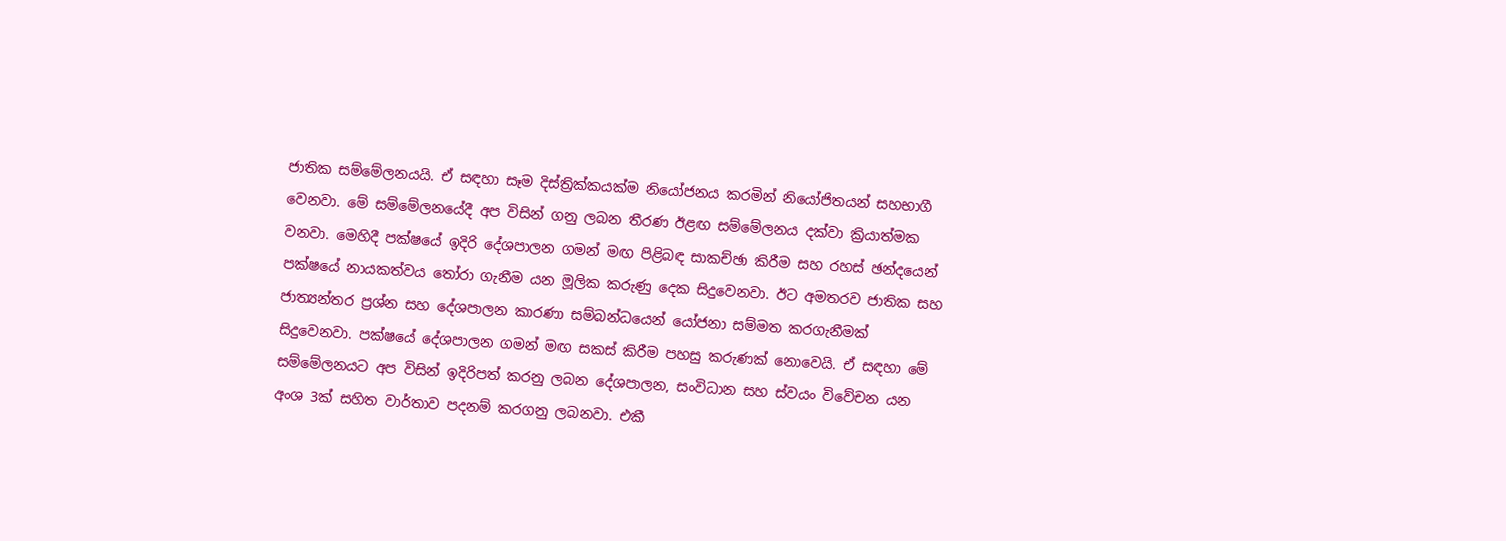ජාතික සම්මේලනයයි. ඒ සඳහා සෑම දිස්ත්‍රික්කයක්ම නියෝජනය කරමින් නියෝජිතයන් සහභාගී වෙනවා. මේ සම්මේලනයේදී අප විසින් ගනු ලබන තීරණ ඊළඟ සම්මේලනය දක්වා ක්‍රියාත්මක වනවා. මෙහිදී පක්ෂයේ ඉදිරි දේශපාලන ගමන් මඟ පිළිබඳ සාකච්ඡා කිරීම සහ රහස් ඡන්දයෙන් පක්ෂයේ නායකත්වය තෝරා ගැනීම යන මූලික කරුණු දෙක සිදුවෙනවා. ඊට අමතරව ජාතික සහ ජාත්‍යන්තර ප්‍රශ්න සහ දේශපාලන කාරණා සම්බන්ධයෙන් යෝජනා සම්මත කරගැනීමක් සිදුවෙනවා. පක්ෂයේ දේශපාලන ගමන් මඟ සකස් කිරීම පහසු කරුණක් නොවෙයි. ඒ සඳහා මේ සම්මේලනයට අප විසින් ඉදිරිපත් කරනු ලබන දේශපාලන, සංවිධාන සහ ස්වයං විවේචන යන අංශ 3ක් සහිත වාර්තාව පදනම් කරගනු ලබනවා. එකී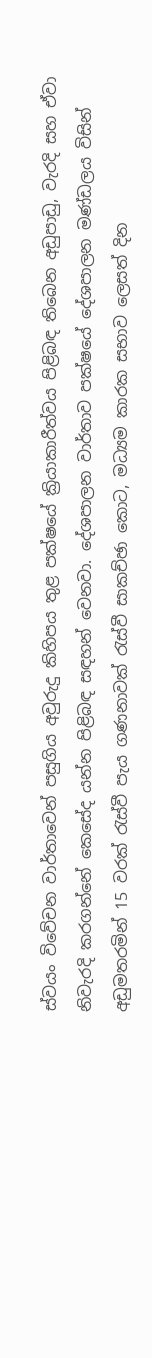ස්වයං විවේචන වාර්තාවෙන් පසුගිය අවුරුදු කිහිපය තුළ පක්ෂයේ ක්‍රියාකාරීත්වය පිළිබඳ තිබෙන අඩුපාඩු, වැරදි සහ ඒවා නිවැරදි කරගන්නේ කෙසේද යන්න පිළිබඳ සඳහන් වෙනවා. දේශපාලන වාර්තාව පක්ෂයේ දේශපාලන මණ්ඩලය විසින් අඩුමතරමින් 15 වරක් රැස්වී පැය ගණනාවක් රැස්වී සාකච්ඡා කොට, මධ්‍යම කාරක සභාව ලෙසත් දින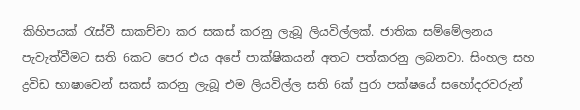කිහිපයක් රැස්වී සාකච්චා කර සකස් කරනු ලැබූ ලියවිල්ලක්. ජාතික සම්මේලනය පැවැත්වීමට සති 6කට පෙර එය අපේ පාක්ෂිකයන් අතට පත්කරනු ලබනවා. සිංහල සහ ද්‍රවිඩ භාෂාවෙන් සකස් කරනු ලැබූ එම ලියවිල්ල සති 6ක් පුරා පක්ෂයේ සහෝදරවරුන්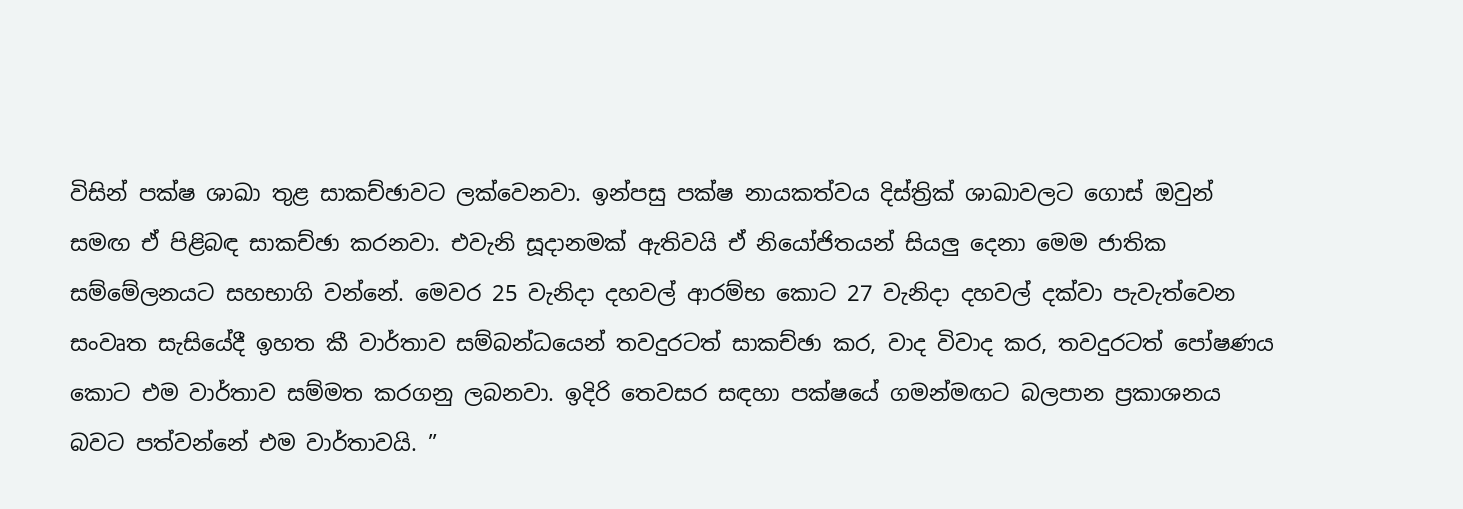විසින් පක්ෂ ශාඛා තුළ සාකච්ඡාවට ලක්වෙනවා. ඉන්පසු පක්ෂ නායකත්වය දිස්ත්‍රික් ශාඛාවලට ගොස් ඔවුන් සමඟ ඒ පිළිබඳ සාකච්ඡා කරනවා. එවැනි සූදානමක් ඇතිවයි ඒ නියෝජිතයන් සියලු දෙනා මෙම ජාතික සම්මේලනයට සහභාගි වන්නේ. මෙවර 25 වැනිදා දහවල් ආරම්භ කොට 27 වැනිදා දහවල් දක්වා පැවැත්වෙන සංවෘත සැසියේදී ඉහත කී වාර්තාව සම්බන්ධයෙන් තවදුරටත් සාකච්ඡා කර, වාද විවාද කර, තවදුරටත් පෝෂණය කොට එම වාර්තාව සම්මත කරගනු ලබනවා. ඉදිරි තෙවසර සඳහා පක්ෂයේ ගමන්මඟට බලපාන ප්‍රකාශනය බවට පත්වන්නේ එම වාර්තාවයි. ”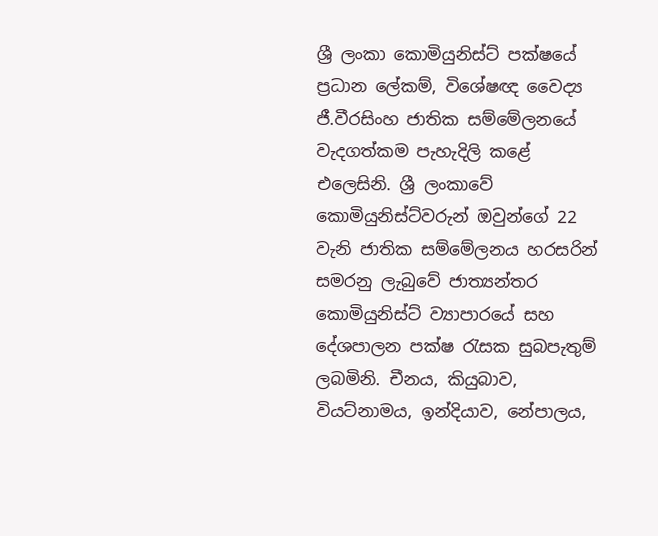ශ්‍රී ලංකා කොමියුනිස්ට් පක්ෂයේ ප්‍රධාන ලේකම්, විශේෂඥ වෛද්‍ය ජී.වීරසිංහ ජාතික සම්මේලනයේ වැදගත්කම පැහැදිලි කළේ එලෙසිනි. ශ්‍රී ලංකාවේ කොමියුනිස්ට්වරුන් ඔවුන්ගේ 22 වැනි ජාතික සම්මේලනය හරසරින් සමරනු ලැබුවේ ජාත්‍යන්තර කොමියුනිස්ට් ව්‍යාපාරයේ සහ දේශපාලන පක්ෂ රැසක සුබපැතුම් ලබමිනි. චීනය, කියුබාව, වියට්නාමය, ඉන්දියාව, නේපාලය,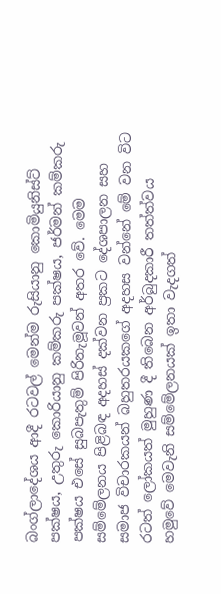බංග්ලාදේශය ආදී රටවල් මෙන්ම රුසියානු කොමියුනිස්ට් පක්ෂය, උතුරු කොරියානු කම්කරු පක්ෂය, ජර්මන් කම්කරු පක්ෂය එසේ සුබපැතුම් පිරිනැමූවන් අතර වේ. මෙම සම්මේලනය පිළිබඳ අදහස් දක්වන ප්‍රකට දේශපාලන සහ සමාජ විචාරකයන් බහුතරයකගේ අදහස වන්නේ මේ වන විට රටත් ලෝකයත් මුහුණ දී තිබෙන අර්බුදකාරී තත්ත්වය හමුවේ මෙවැනි සම්මේලනයක් ඉතා වැදගත්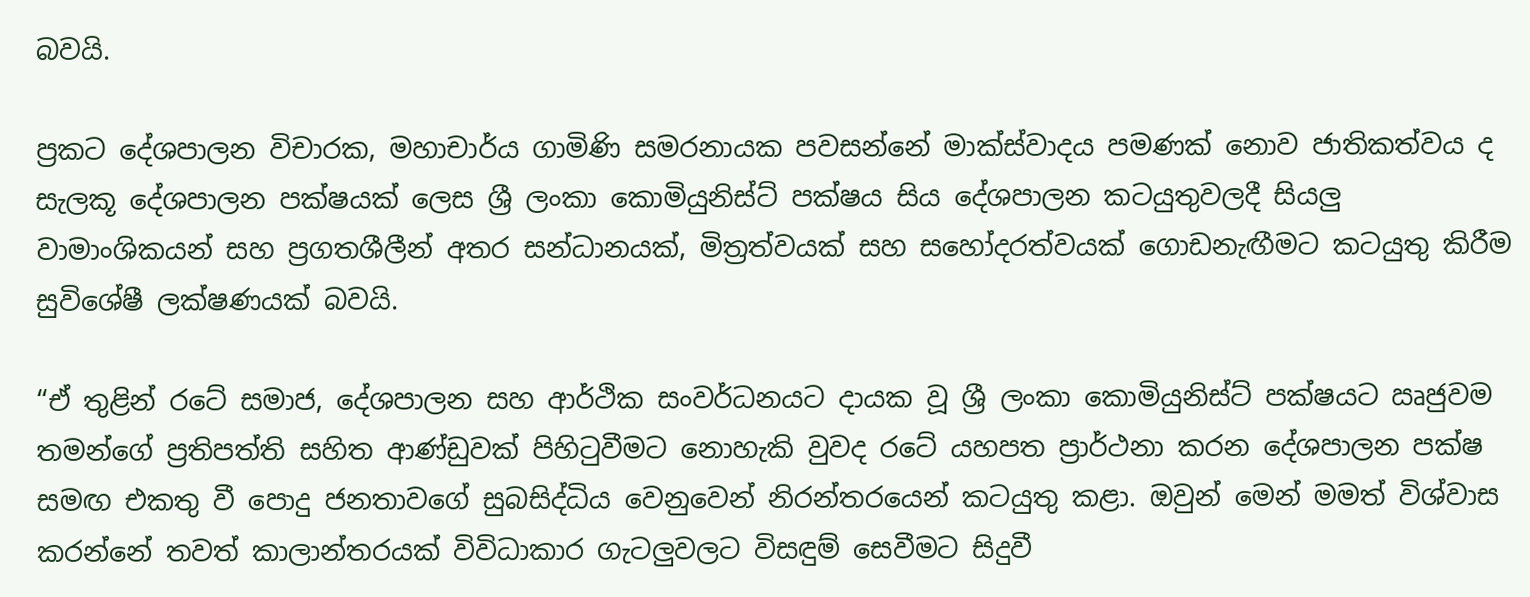බවයි.

ප්‍රකට දේශපාලන විචාරක, මහාචාර්ය ගාමිණි සමරනායක පවසන්නේ මාක්ස්වාදය පමණක් නොව ජාතිකත්වය ද සැලකූ දේශපාලන පක්ෂයක් ලෙස ශ්‍රී ලංකා කොමියුනිස්ට් පක්ෂය සිය දේශපාලන කටයුතුවලදී සියලු වාමාංශිකයන් සහ ප්‍රගතශීලීන් අතර සන්ධානයක්, මිත්‍රත්වයක් සහ සහෝදරත්වයක් ගොඩනැඟීමට කටයුතු කිරීම සුවිශේෂී ලක්ෂණයක් බවයි.

“ඒ තුළින් රටේ සමාජ, දේශපාලන සහ ආර්ථික සංවර්ධනයට දායක වූ ශ්‍රී ලංකා කොමියුනිස්ට් පක්ෂයට ඍජුවම තමන්ගේ ප්‍රතිපත්ති සහිත ආණ්ඩුවක් පිහිටුවීමට නොහැකි වුවද රටේ යහපත ප්‍රාර්ථනා කරන දේශපාලන පක්ෂ සමඟ එකතු වී පොදු ජනතාවගේ සුබසිද්ධිය වෙනුවෙන් නිරන්තරයෙන් කටයුතු කළා. ඔවුන් මෙන් මමත් විශ්වාස කරන්නේ තවත් කාලාන්තරයක් විවිධාකාර ගැටලුවලට විසඳුම් සෙවීමට සිදුවී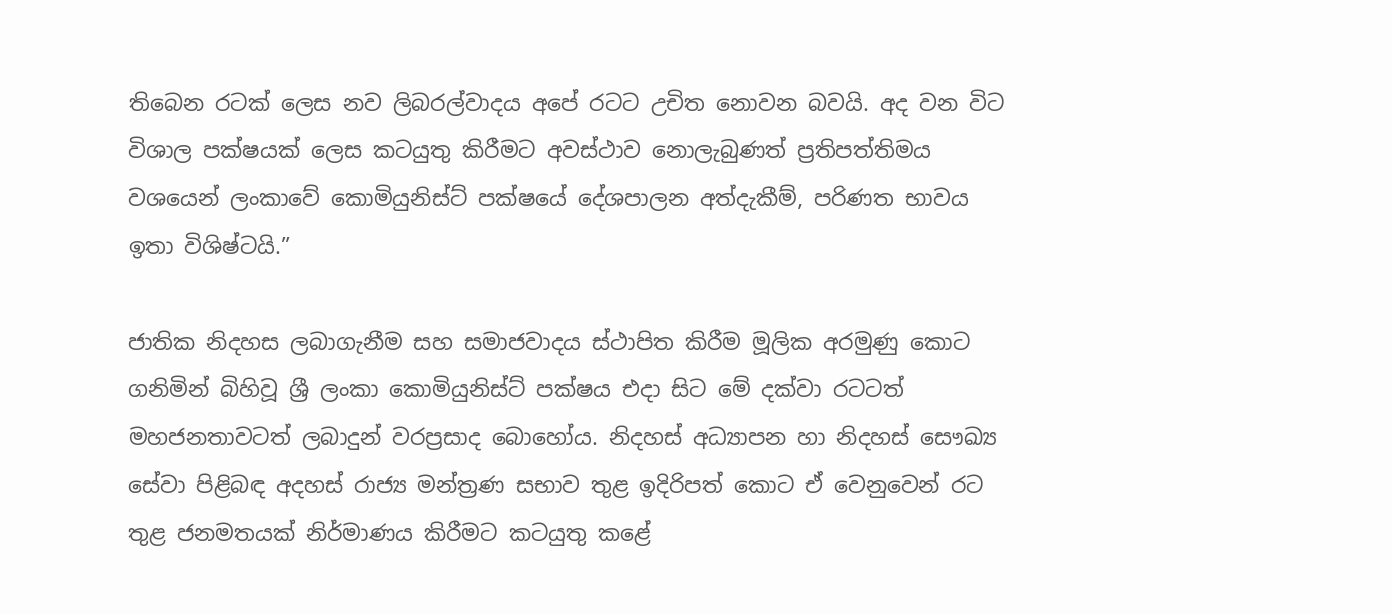තිබෙන රටක් ලෙස නව ලිබරල්වාදය අපේ රටට උචිත නොවන බවයි. අද වන විට විශාල පක්ෂයක් ලෙස කටයුතු කිරීමට අවස්ථාව නොලැබුණත් ප්‍රතිපත්තිමය වශයෙන් ලංකාවේ කොමියුනිස්ට් පක්ෂයේ දේශපාලන අත්දැකීම්, පරිණත භාවය ඉතා විශිෂ්ටයි.”

ජාතික නිදහස ලබාගැනීම සහ සමාජවාදය ස්ථාපිත කිරීම මූලික අරමුණු කොට ගනිමින් බිහිවූ ශ්‍රී ලංකා කොමියුනිස්ට් පක්ෂය එදා සිට මේ දක්වා රටටත් මහජනතාවටත් ලබාදුන් වරප්‍රසාද බොහෝය. නිදහස් අධ්‍යාපන හා නිදහස් සෞඛ්‍ය සේවා පිළිබඳ අදහස් රාජ්‍ය මන්ත්‍රණ සභාව තුළ ඉදිරිපත් කොට ඒ වෙනුවෙන් රට තුළ ජනමතයක් නිර්මාණය කිරීමට කටයුතු කළේ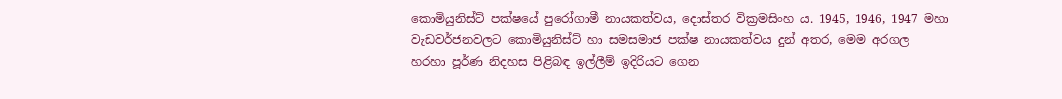කොමියුනිස්ට් පක්ෂයේ පුරෝගාමී නායකත්වය, දොස්තර වික්‍රමසිංහ ය. 1945, 1946, 1947 මහා වැඩවර්ජනවලට කොමියුනිස්ට් හා සමසමාජ පක්ෂ නායකත්වය දුන් අතර, මෙම අරගල හරහා පූර්ණ නිදහස පිළිබඳ ඉල්ලීම් ඉදිරියට ගෙන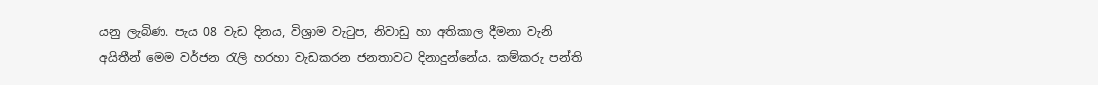යනු ලැබිණ. පැය 08 වැඩ දිනය, විශ්‍රාම වැටුප, නිවාඩු හා අතිකාල දීමනා වැනි අයිතීන් මෙම වර්ජන රැලි හරහා වැඩකරන ජනතාවට දිනාදුන්නේය. කම්කරු පන්ති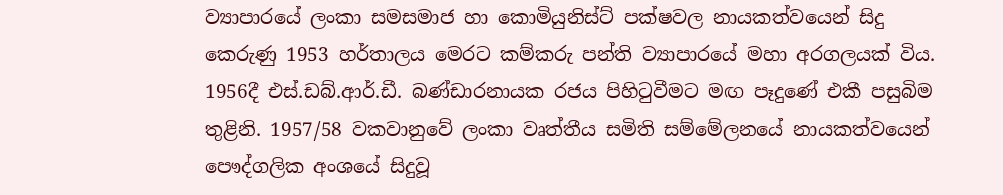ව්‍යාපාරයේ ලංකා සමසමාජ හා කොමියුනිස්ට් පක්ෂවල නායකත්වයෙන් සිදු කෙරුණු 1953 හර්තාලය මෙරට කම්කරු පන්ති ව්‍යාපාරයේ මහා අරගලයක් විය. 1956දී එස්.ඩබ්.ආර්.ඩී. බණ්ඩාරනායක රජය පිහිටුවීමට මඟ පෑදුණේ එකී පසුබිම තුළිනි. 1957/58 වකවානුවේ ලංකා වෘත්තීය සමිති සම්මේලනයේ නායකත්වයෙන් පෞද්ගලික අංශයේ සිදුවූ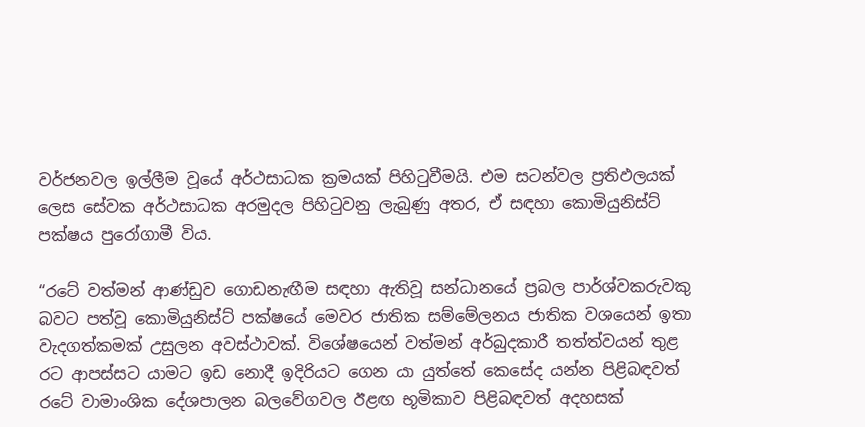වර්ජනවල ඉල්ලීම වූයේ අර්ථසාධක ක්‍රමයක් පිහිටුවීමයි. එම සටන්වල ප්‍රතිඵලයක් ලෙස සේවක අර්ථසාධක අරමුදල පිහිටුවනු ලැබුණු අතර, ඒ සඳහා කොමියුනිස්ට් පක්ෂය පුරෝගාමී විය.

“රටේ වත්මන් ආණ්ඩුව ගොඩනැඟීම සඳහා ඇතිවූ සන්ධානයේ ප්‍රබල පාර්ශ්වකරුවකු බවට පත්වූ කොමියුනිස්ට් පක්ෂයේ මෙවර ජාතික සම්මේලනය ජාතික වශයෙන් ඉතා වැදගත්කමක් උසුලන අවස්ථාවක්. විශේෂයෙන් වත්මන් අර්බුදකාරී තත්ත්වයන් තුළ රට ආපස්සට යාමට ඉඩ නොදී ඉදිරියට ගෙන යා යුත්තේ කෙසේද යන්න පිළිබඳවත් රටේ වාමාංශික දේශපාලන බලවේගවල ඊළඟ භූමිකාව පිළිබඳවත් අදහසක්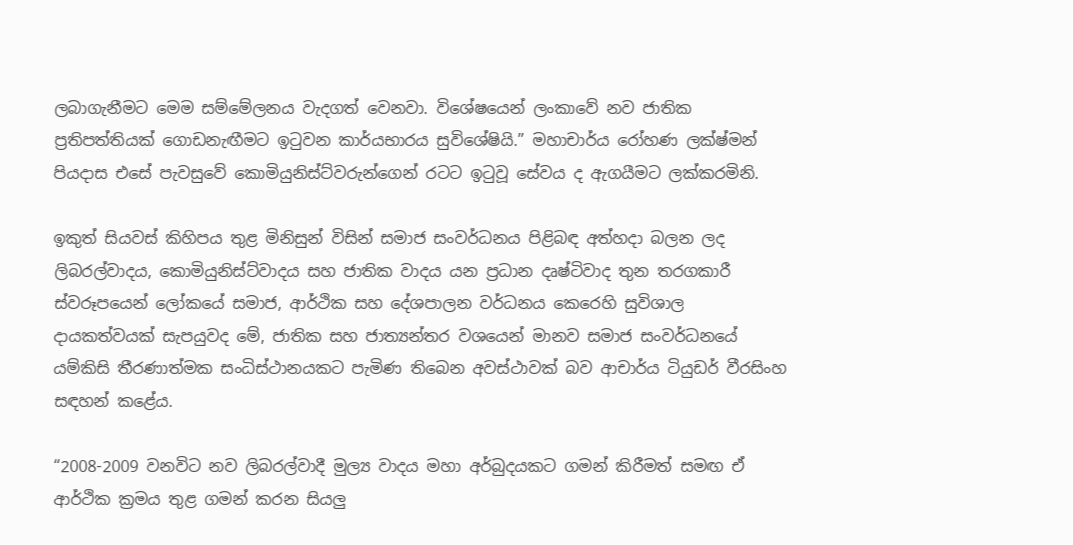ලබාගැනීමට මෙම සම්මේලනය වැදගත් වෙනවා. විශේෂයෙන් ලංකාවේ නව ජාතික ප්‍රතිපත්තියක් ගොඩනැඟීමට ඉටුවන කාර්යභාරය සුවිශේෂියි.” මහාචාර්ය රෝහණ ලක්ෂ්මන් පියදාස එසේ පැවසුවේ කොමියුනිස්ට්වරුන්ගෙන් රටට ඉටුවූ සේවය ද ඇගයීමට ලක්කරමිනි.

ඉකුත් සියවස් කිහිපය තුළ මිනිසුන් විසින් සමාජ සංවර්ධනය පිළිබඳ අත්හදා බලන ලද ලිබරල්වාදය, කොමියුනිස්ට්වාදය සහ ජාතික වාදය යන ප්‍රධාන දෘෂ්ටිවාද තුන තරගකාරී ස්වරූපයෙන් ලෝකයේ සමාජ, ආර්ථික සහ දේශපාලන වර්ධනය කෙරෙහි සුවිශාල දායකත්වයක් සැපයුවද මේ, ජාතික සහ ජාත්‍යන්තර වශයෙන් මානව සමාජ සංවර්ධනයේ යම්කිසි තීරණාත්මක සංධිස්ථානයකට පැමිණ තිබෙන අවස්ථාවක් බව ආචාර්ය ටියුඩර් වීරසිංහ සඳහන් කළේය.

“2008-2009 වනවිට නව ලිබරල්වාදී මුල්‍ය වාදය මහා අර්බුදයකට ගමන් කිරීමත් සමඟ ඒ ආර්ථික ක්‍රමය තුළ ගමන් කරන සියලු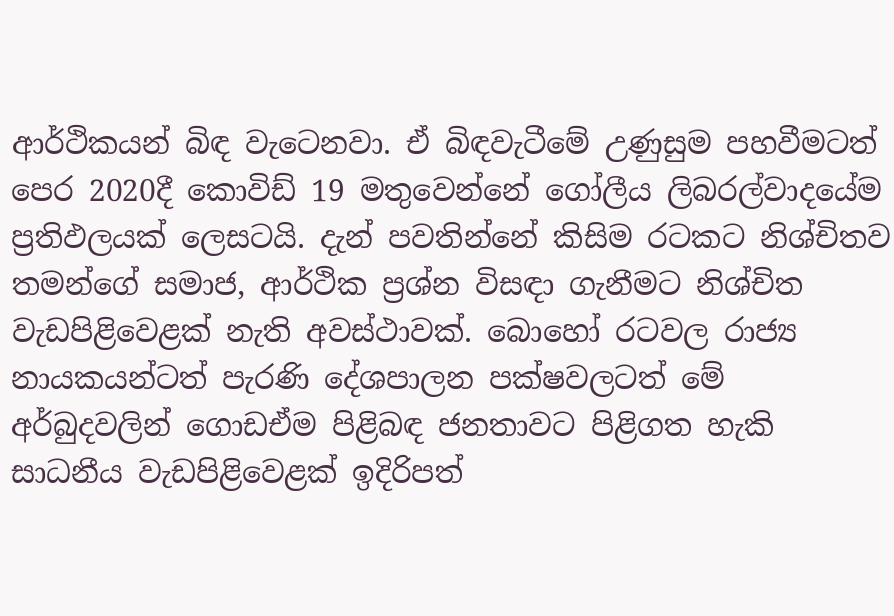ආර්ථිකයන් බිඳ වැටෙනවා. ඒ බිඳවැටීමේ උණුසුම පහවීමටත් පෙර 2020දී කොවිඩ් 19 මතුවෙන්නේ ගෝලීය ලිබරල්වාදයේම ප්‍රතිඵලයක් ලෙසටයි. දැන් පවතින්නේ කිසිම රටකට නිශ්චිතව තමන්ගේ සමාජ, ආර්ථික ප්‍රශ්න විසඳා ගැනීමට නිශ්චිත වැඩපිළිවෙළක් නැති අවස්ථාවක්. බොහෝ රටවල රාජ්‍ය නායකයන්ටත් පැරණි දේශපාලන පක්ෂවලටත් මේ අර්බුදවලින් ගොඩඒම පිළිබඳ ජනතාවට පිළිගත හැකි සාධනීය වැඩපිළිවෙළක් ඉදිරිපත්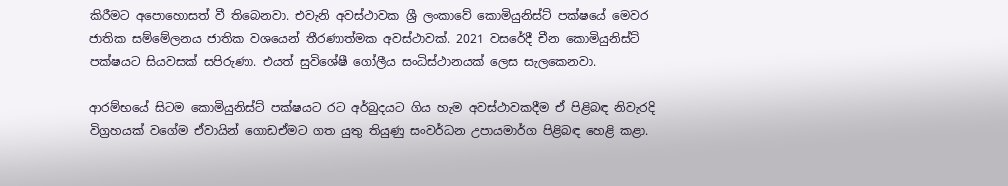කිරීමට අපොහොසත් වී තිබෙනවා. එවැනි අවස්ථාවක ශ්‍රී ලංකාවේ කොමියුනිස්ට් පක්ෂයේ මෙවර ජාතික සම්මේලනය ජාතික වශයෙන් තීරණාත්මක අවස්ථාවක්. 2021 වසරේදී චීන කොමියුනිස්ට් පක්ෂයට සියවසක් සපිරුණා. එයත් සුවිශේෂී ගෝලීය සංධිස්ථානයක් ලෙස සැලකෙනවා.

ආරම්භයේ සිටම කොමියුනිස්ට් පක්ෂයට රට අර්බුදයට ගිය හැම අවස්ථාවකදීම ඒ පිළිබඳ නිවැරදි විග්‍රහයක් වගේම ඒවායින් ගොඩඒමට ගත යුතු තියුණු සංවර්ධන උපායමාර්ග පිළිබඳ හෙළි කළා.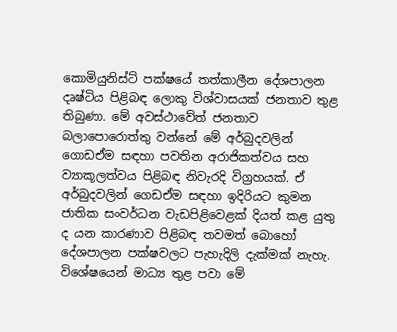කොමියුනිස්ට් පක්ෂයේ තත්කාලීන දේශපාලන දෘෂ්ටිය පිළිබඳ ලොකු විශ්වාසයක් ජනතාව තුළ තිබුණා. මේ අවස්ථාවේත් ජනතාව බලාපොරොත්තු වන්නේ මේ අර්බුදවලින් ගොඩඒම සඳහා පවතින අරාජිකත්වය සහ ව්‍යාකූලත්වය පිළිබඳ නිවැරදි විග්‍රහයක්. ඒ අර්බුදවලින් ගෙඩඒම සඳහා ඉදිරියට කුමන ජාතික සංවර්ධන වැඩපිළිවෙළක් දියත් කළ යුතු ද යන කාරණාව පිළිබඳ තවමත් බොහෝ දේශපාලන පක්ෂවලට පැහැදිලි දැක්මක් නැහැ. විශේෂයෙන් මාධ්‍ය තුළ පවා මේ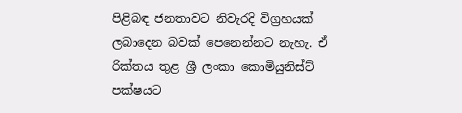පිළිබඳ ජනතාවට නිවැරදි විග්‍රහයක් ලබාදෙන බවක් පෙනෙන්නට නැහැ. ඒ රික්තය තුළ ශ්‍රී ලංකා කොමියුනිස්ට් පක්ෂයට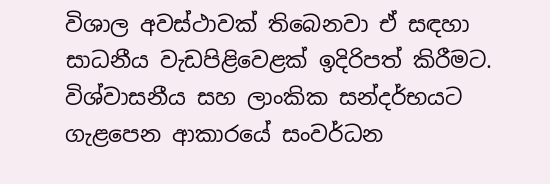විශාල අවස්ථාවක් තිබෙනවා ඒ සඳහා සාධනීය වැඩපිළිවෙළක් ඉදිරිපත් කිරීමට. විශ්වාසනීය සහ ලාංකික සන්දර්භයට ගැළපෙන ආකාරයේ සංවර්ධන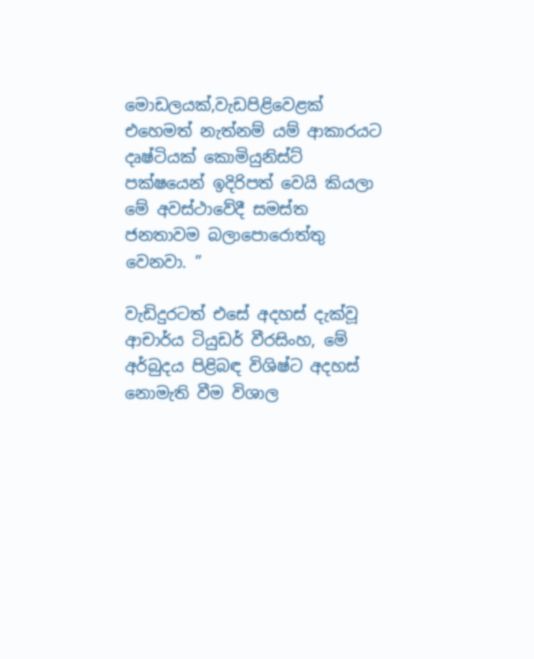මොඩලයක්,වැඩපිළිවෙළක් එහෙමත් නැත්නම් යම් ආකාරයට දෘෂ්ටියක් කොමියුනිස්ට් පක්ෂයෙන් ඉදිරිපත් වෙයි කියලා මේ අවස්ථාවේදී සමස්ත ජනතාවම බලාපොරොත්තු වෙනවා. ”

වැඩිදුරටත් එසේ අදහස් දැක්වූ ආචාර්ය ටියුඩර් වීරසිංහ, මේ අර්බුදය පිළිබඳ විශිෂ්ට අදහස් නොමැති වීම විශාල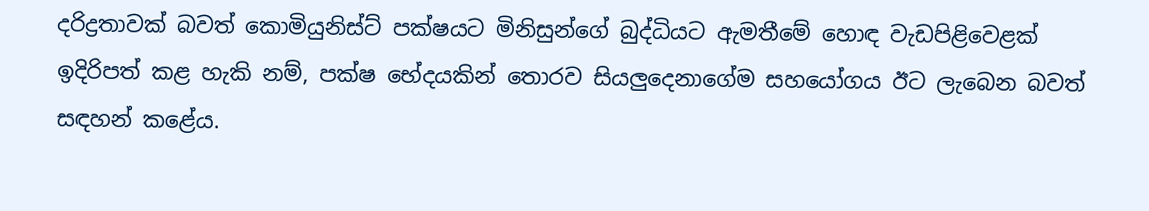දරිද්‍රතාවක් බවත් කොමියුනිස්ට් පක්ෂයට මිනිසුන්ගේ බුද්ධියට ඇමතීමේ හොඳ වැඩපිළිවෙළක් ඉදිරිපත් කළ හැකි නම්, පක්ෂ භේදයකින් තොරව සියලුදෙනාගේම සහයෝගය ඊට ලැබෙන බවත් සඳහන් කළේය.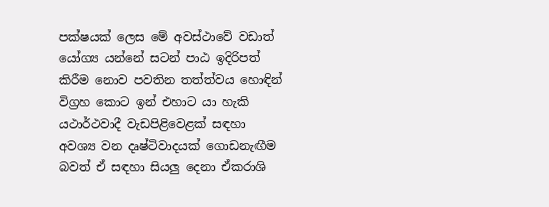පක්ෂයක් ලෙස මේ අවස්ථාවේ වඩාත් යෝග්‍ය යන්නේ සටන් පාඨ ඉදිරිපත් කිරීම නොව පවතින තත්ත්වය හොඳින් විග්‍රහ කොට ඉන් එහාට යා හැකි යථාර්ථවාදී වැඩපිළිවෙළක් සඳහා අවශ්‍ය වන දෘෂ්ටිවාදයක් ගොඩනැඟීම බවත් ඒ සඳහා සියලු දෙනා ඒකරාශි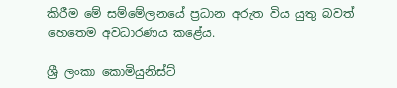කිරීම මේ සම්මේලනයේ ප්‍රධාන අරුත විය යුතු බවත් හෙතෙම අවධාරණය කළේය.

ශ්‍රී ලංකා කොමියුනිස්ට්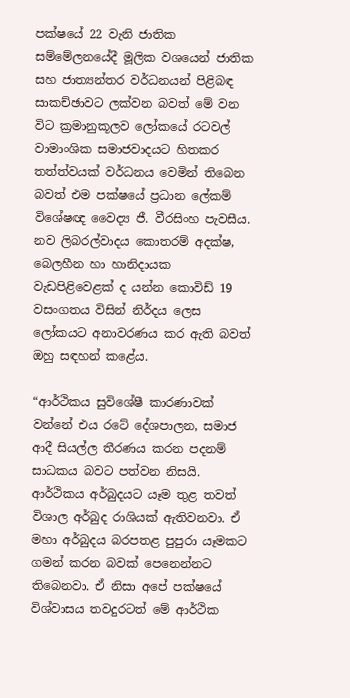පක්ෂයේ 22 වැනි ජාතික සම්මේලනයේදී මූලික වශයෙන් ජාතික සහ ජාත්‍යන්තර වර්ධනයන් පිළිබඳ සාකච්ඡාවට ලක්වන බවත් මේ වන විට ක්‍රමානුකූලව ලෝකයේ රටවල් වාමාංශික සමාජවාදයට හිතකර තත්ත්වයක් වර්ධනය වෙමින් තිබෙන බවත් එම පක්ෂයේ ප්‍රධාන ලේකම් විශේෂඥ වෛද්‍ය ජී. වීරසිංහ පැවසීය. නව ලිබරල්වාදය කොතරම් අදක්ෂ, බෙලහීන හා හානිදායක වැඩපිළිවෙළක් ද යන්න කොවිඩ් 19 වසංගතය විසින් නිර්දය ලෙස ලෝකයට අනාවරණය කර ඇති බවත් ඔහු සඳහන් කළේය.

“ආර්ථිකය සුවිශේෂී කාරණාවක් වන්නේ එය රටේ දේශපාලන, සමාජ ආදී සියල්ල තීරණය කරන පදනම් සාධකය බවට පත්වන නිසයි. ආර්ථිකය අර්බුදයට යෑම තුළ තවත් විශාල අර්බුද රාශියක් ඇතිවනවා. ඒ මහා අර්බුදය බරපතළ පුපුරා යෑමකට ගමන් කරන බවක් පෙනෙන්නට තිබෙනවා. ඒ නිසා අපේ පක්ෂයේ විශ්වාසය තවදුරටත් මේ ආර්ථික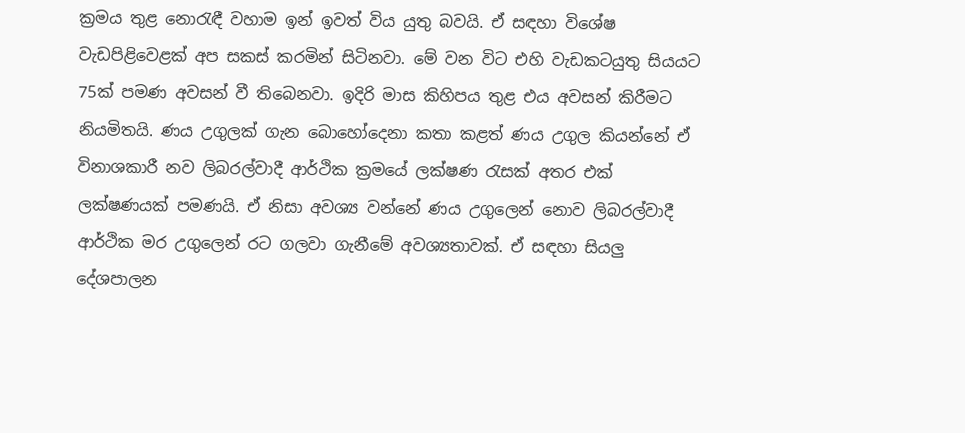ක්‍රමය තුළ නොරැඳී වහාම ඉන් ඉවත් විය යුතු බවයි. ඒ සඳහා විශේෂ වැඩපිළිවෙළක් අප සකස් කරමින් සිටිනවා. මේ වන විට එහි වැඩකටයුතු සියයට 75ක් පමණ අවසන් වී තිබෙනවා. ඉදිරි මාස කිහිපය තුළ එය අවසන් කිරීමට නියමිතයි. ණය උගුලක් ගැන බොහෝදෙනා කතා කළත් ණය උගුල කියන්නේ ඒ විනාශකාරී නව ලිබරල්වාදී ආර්ථික ක්‍රමයේ ලක්ෂණ රැසක් අතර එක් ලක්ෂණයක් පමණයි. ඒ නිසා අවශ්‍ය වන්නේ ණය උගුලෙන් නොව ලිබරල්වාදී ආර්ථික මර උගුලෙන් රට ගලවා ගැනීමේ අවශ්‍යතාවක්. ඒ සඳහා සියලු දේශපාලන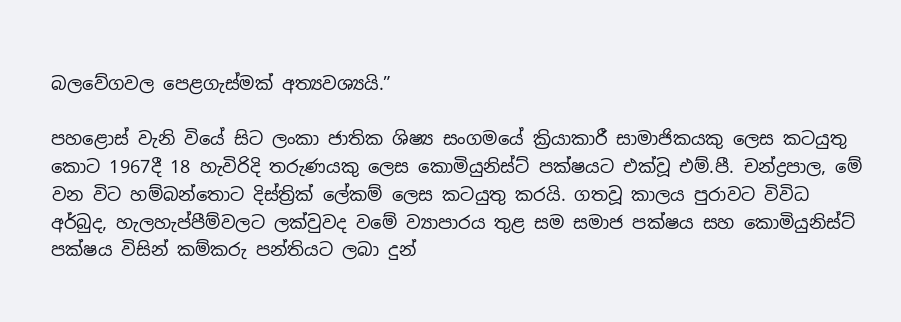බලවේගවල පෙළගැස්මක් අත්‍යවශ්‍යයි.”

පහළොස් වැනි වියේ සිට ලංකා ජාතික ශිෂ්‍ය සංගමයේ ක්‍රියාකාරී සාමාජිකයකු ලෙස කටයුතු කොට 1967දී 18 හැවිරිදි තරුණයකු ලෙස කොමියුනිස්ට් පක්ෂයට එක්වූ එම්.පී. චන්ද්‍රපාල, මේ වන විට හම්බන්තොට දිස්ත්‍රික් ලේකම් ලෙස කටයුතු කරයි. ගතවූ කාලය පුරාවට විවිධ අර්බුද, හැලහැප්පීම්වලට ලක්වුවද වමේ ව්‍යාපාරය තුළ සම සමාජ පක්ෂය සහ කොමියුනිස්ට් පක්ෂය විසින් කම්කරු පන්තියට ලබා දුන්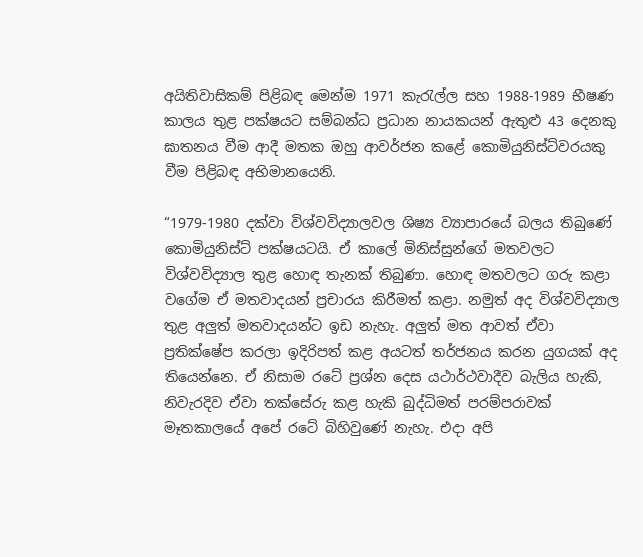අයිතිවාසිකම් පිළිබඳ මෙන්ම 1971 කැරැල්ල සහ 1988-1989 භීෂණ කාලය තුළ පක්ෂයට සම්බන්ධ ප්‍රධාන නායකයන් ඇතුළු 43 දෙනකු ඝාතනය වීම ආදී මතක ඔහු ආවර්ජන කළේ කොමියුනිස්ට්වරයකු වීම පිළිබඳ අභිමානයෙනි.

“1979-1980 දක්වා විශ්වවිද්‍යාලවල ශිෂ්‍ය ව්‍යාපාරයේ බලය තිබුණේ කොමියුනිස්ට් පක්ෂයටයි. ඒ කාලේ මිනිස්සුන්ගේ මතවලට විශ්වවිද්‍යාල තුළ හොඳ තැනක් තිබුණා. හොඳ මතවලට ගරු කළා වගේම ඒ මතවාදයන් ප්‍රචාරය කිරීමත් කළා. නමුත් අද විශ්වවිද්‍යාල තුළ අලුත් මතවාදයන්ට ඉඩ නැහැ. අලුත් මත ආවත් ඒවා ප්‍රතික්ෂේප කරලා ඉදිරිපත් කළ අයටත් තර්ජනය කරන යුගයක් අද තියෙන්නෙ. ඒ නිසාම රටේ ප්‍රශ්න දෙස යථාර්ථවාදීව බැලිය හැකි, නිවැරදිව ඒවා තක්සේරු කළ හැකි බුද්ධිමත් පරම්පරාවක් මෑතකාලයේ අපේ රටේ බිහිවුණේ නැහැ. එදා අපි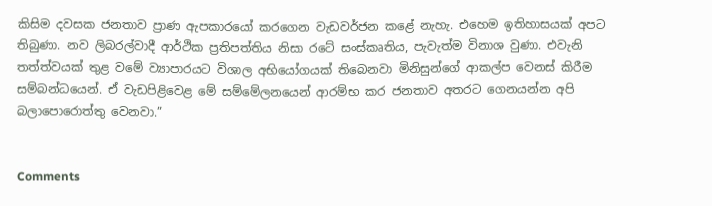කිසිම දවසක ජනතාව ප්‍රාණ ඇපකාරයෝ කරගෙන වැඩවර්ජන කළේ නැහැ. එහෙම ඉතිහාසයක් අපට තිබුණා. නව ලිබරල්වාදී ආර්ථික ප්‍රතිපත්තිය නිසා රටේ සංස්කෘතිය, පැවැත්ම විනාශ වුණා. එවැනි තත්ත්වයක් තුළ වමේ ව්‍යාපාරයට විශාල අභියෝගයක් තිබෙනවා මිනිසුන්ගේ ආකල්ප වෙනස් කිරීම සම්බන්ධයෙන්. ඒ වැඩපිළිවෙළ මේ සම්මේලනයෙන් ආරම්භ කර ජනතාව අතරට ගෙනයන්න අපි බලාපොරොත්තු වෙනවා.”


Comments